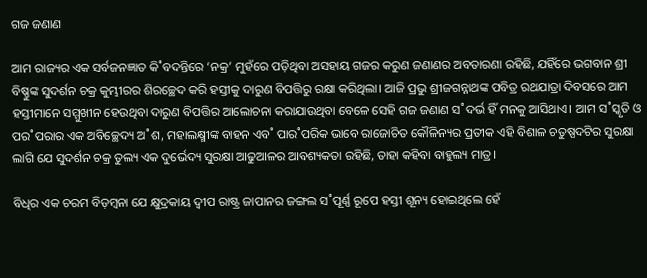ଗଜ ଜଣାଣ

ଆମ ରାଜ୍ୟର ଏକ ସର୍ବଜନଜ୍ଞାତ କି˚ବଦନ୍ତିରେ ‘ନକ୍ର’ ମୁହଁରେ ପଡ଼ିଥିବା ଅସହାୟ ଗଜର କରୁଣ ଜଣାଣର ଅବତାରଣା ରହିଛି, ଯହିଁରେ ଭଗବାନ ଶ୍ରୀ ବିଷ୍ଣୁଙ୍କ ସୁଦର୍ଶନ ଚକ୍ର କୁମ୍ଭୀରର ଶିରଚ୍ଛେଦ କରି ହସ୍ତୀକୁ ଦାରୁଣ ବିପତ୍ତିରୁ ରକ୍ଷା କରିଥିଲା। ଆଜି ପ୍ରଭୁ ଶ୍ରୀଜଗନ୍ନାଥଙ୍କ ପବିତ୍ର ରଥଯାତ୍ରା ଦିବସରେ ଆମ ହସ୍ତୀମାନେ ସମ୍ମୁଖୀନ ହେଉଥିବା ଦାରୁଣ ବିପତ୍ତିର ଆଲୋଚନା କରାଯାଉଥିବା ବେଳେ ସେହି ଗଜ ଜଣାଣ ସ˚ଦର୍ଭ ହିଁ ମନକୁ ଆସିଥାଏ। ଆମ ସ˚ସ୍କୃତି ଓ ପର˚ପରାର ଏକ ଅବିଚ୍ଛେଦ୍ୟ ଅ˚ଶ, ମହାଲକ୍ଷ୍ମୀଙ୍କ ବାହନ ଏବ˚ ପାର˚ପରିକ ଭାବେ ରାଜୋଚିତ କୌଳିନ୍ୟର ପ୍ରତୀକ ଏହି ବିଶାଳ ଚତୁଷ୍ପଦଟିର ସୁରକ୍ଷା ଲାଗି ଯେ ସୁଦର୍ଶନ ଚକ୍ର ତୁଲ୍ୟ ଏକ ଦୁର୍ଭେଦ୍ୟ ସୁରକ୍ଷା ଆଢୁଆଳର ଆବଶ୍ୟକତା ରହିଛି, ତାହା କହିବା ବାହୁଲ୍ୟ ମାତ୍ର।

ବିଧିର ଏକ ଚରମ ବିଡ଼ମ୍ବନା ଯେ କ୍ଷୁଦ୍ରକାୟ ଦ୍ବୀପ ରାଷ୍ଟ୍ର ଜାପାନର ଜଙ୍ଗଲ ସ˚ପୂର୍ଣ୍ଣ ରୂପେ ହସ୍ତୀ ଶୂନ୍ୟ ହୋଇଥିଲେ ହେଁ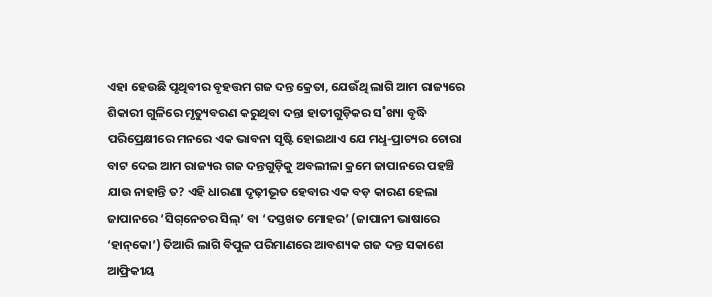ଏହା ହେଉଛି ପୃଥିବୀର ବୃହତ୍ତମ ଗଜ ଦନ୍ତ କ୍ରେତା, ଯେଉଁଥି ଲାଗି ଆମ ରାଜ୍ୟରେ ଶିକାରୀ ଗୁଳିରେ ମୃତ୍ୟୁବରଣ କରୁଥିବା ଦନ୍ତା ହାତୀଗୁଡ଼ିକର ସ˚ଖ୍ୟା ବୃଦ୍ଧି ପରିପ୍ରେକ୍ଷୀରେ ମନରେ ଏକ ଭାବନା ସୃଷ୍ଟି ହୋଇଥାଏ ଯେ ମଧୢ-ପ୍ରାଚ୍ୟର ଚୋରା ବାଟ ଦେଇ ଆମ ରାଜ୍ୟର ଗଜ ଦନ୍ତଗୁଡ଼ିକୁ ଅବଲୀଳା କ୍ରମେ ଜାପାନରେ ପହଞ୍ଚି ଯାଉ ନାହାନ୍ତି ତ? ଏହି ଧାରଣା ଦୃଢ଼ୀଭୂତ ହେବାର ଏକ ବଡ଼ କାରଣ ହେଲା ଜାପାନରେ ‘ସିଗ୍‌ନେଚର ସିଲ୍‌’ ବା ‘ଦସ୍ତଖତ ମୋହର’ (ଜାପାନୀ ଭାଷାରେ ‘ହାନ୍‌କୋ’) ତିଆରି ଲାଗି ବିପୁଳ ପରିମାଣରେ ଆବଶ୍ୟକ ଗଜ ଦନ୍ତ ସକାଶେ ଆଫ୍ରିକୀୟ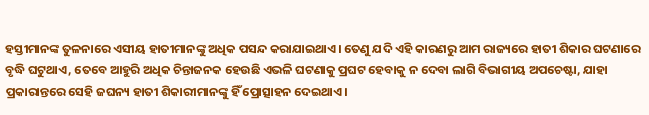ହସ୍ତୀମାନଙ୍କ ତୁଳନାରେ ଏସୀୟ ହାତୀମାନଙ୍କୁ ଅଧିକ ପସନ୍ଦ କରାଯାଇଥାଏ। ତେଣୁ ଯଦି ଏହି କାରଣରୁ ଆମ ରାଜ୍ୟରେ ହାତୀ ଶିକାର ଘଟଣାରେ ବୃଦ୍ଧି ଘଟୁଥାଏ, ତେବେ ଆହୁରି ଅଧିକ ଚିନ୍ତାଜନକ ହେଉଛି ଏଭଳି ଘଟଣାକୁ ପ୍ରଘଟ ହେବାକୁ ନ ଦେବା ଲାଗି ବିଭାଗୀୟ ଅପଚେଷ୍ଟା, ଯାହା ପ୍ରକାରାନ୍ତରେ ସେହି ଜଘନ୍ୟ ହାତୀ ଶିକାରୀମାନଙ୍କୁ ହିଁ ପ୍ରୋତ୍ସାହନ ଦେଇଥାଏ।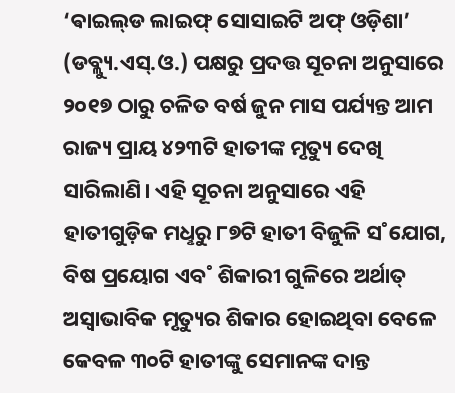‘ଵାଇଲ୍‌ଡ ଲାଇଫ୍‌ ସୋସାଇଟି ଅଫ୍‌ ଓଡ଼ିଶା’ (ଡବ୍ଲ୍ୟୁ.ଏସ୍‌.ଓ.) ପକ୍ଷରୁ ପ୍ରଦତ୍ତ ସୂଚନା ଅନୁସାରେ ୨୦୧୭ ଠାରୁ ଚଳିତ ବର୍ଷ ଜୁନ ମାସ ପର୍ଯ୍ୟନ୍ତ ଆମ ରାଜ୍ୟ ପ୍ରାୟ ୪୨୩ଟି ହାତୀଙ୍କ ମୃତ୍ୟୁ ଦେଖି ସାରିଲାଣି। ଏହି ସୂଚନା ଅନୁସାରେ ଏହି ହାତୀଗୁଡ଼ିକ ମଧୢରୁ ୮୭ଟି ହାତୀ ବିଜୁଳି ସ˚ଯୋଗ, ବିଷ ପ୍ରୟୋଗ ଏବ˚ ଶିକାରୀ ଗୁଳିରେ ଅର୍ଥାତ୍‌ ଅସ୍ବାଭାବିକ ମୃତ୍ୟୁର ଶିକାର ହୋଇଥିବା ବେଳେ କେବଳ ୩୦ଟି ହାତୀଙ୍କୁ ସେମାନଙ୍କ ଦାନ୍ତ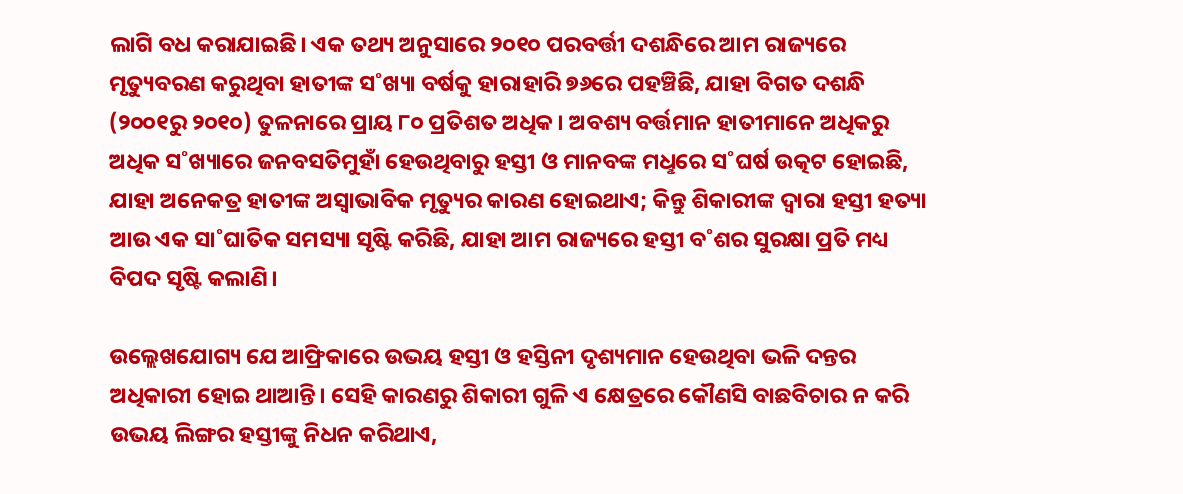ଲାଗି ବଧ କରାଯାଇଛି। ଏକ ତଥ୍ୟ ଅନୁସାରେ ୨୦୧୦ ପରବର୍ତ୍ତୀ ଦଶନ୍ଧିରେ ଆମ ରାଜ୍ୟରେ ମୃତ୍ୟୁବରଣ କରୁଥିବା ହାତୀଙ୍କ ସ˚ଖ୍ୟା ବର୍ଷକୁ ହାରାହାରି ୭୬ରେ ପହଞ୍ଚିଛି, ଯାହା ବିଗତ ଦଶନ୍ଧି (୨୦୦୧ରୁ ୨୦୧୦) ତୁଳନାରେ ପ୍ରାୟ ୮୦ ପ୍ରତିଶତ ଅଧିକ। ଅବଶ୍ୟ ବର୍ତ୍ତମାନ ହାତୀମାନେ ଅଧିକରୁ ଅଧିକ ସ˚ଖ୍ୟାରେ ଜନବସତିମୁହାଁ ହେଉଥିବାରୁ ହସ୍ତୀ ଓ ମାନବଙ୍କ ମଧୢରେ ସ˚ଘର୍ଷ ଉତ୍କଟ ହୋଇଛି, ଯାହା ଅନେକତ୍ର ହାତୀଙ୍କ ଅସ୍ବାଭାବିକ ମୃତ୍ୟୁର କାରଣ ହୋଇଥାଏ; କିନ୍ତୁ ଶିକାରୀଙ୍କ ଦ୍ବାରା ହସ୍ତୀ ହତ୍ୟା ଆଉ ଏକ ସା˚ଘାତିକ ସମସ୍ୟା ସୃଷ୍ଟି କରିଛି, ଯାହା ଆମ ରାଜ୍ୟରେ ହସ୍ତୀ ବ˚ଶର ସୁରକ୍ଷା ପ୍ରତି ମଧ୍ୟ ବିପଦ ସୃଷ୍ଟି କଲାଣି।

ଉଲ୍ଲେଖଯୋଗ୍ୟ ଯେ ଆଫ୍ରିକାରେ ଉଭୟ ହସ୍ତୀ ଓ ହସ୍ତିନୀ ଦୃଶ୍ୟମାନ ହେଉଥିବା ଭଳି ଦନ୍ତର ଅଧିକାରୀ ହୋଇ ଥାଆନ୍ତି। ସେହି କାରଣରୁ ଶିକାରୀ ଗୁଳି ଏ କ୍ଷେତ୍ରରେ କୌଣସି ବାଛବିଚାର ନ କରି ଉଭୟ ଲିଙ୍ଗର ହସ୍ତୀଙ୍କୁ ନିଧନ କରିଥାଏ,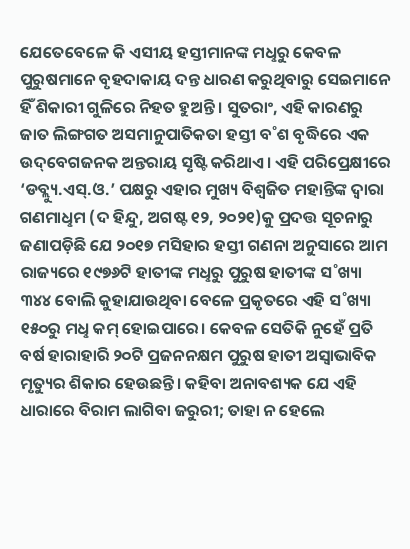ଯେତେବେଳେ କି ଏସୀୟ ହସ୍ତୀମାନଙ୍କ ମଧୢରୁ କେବଳ ପୁରୁଷମାନେ ବୃହଦାକାୟ ଦନ୍ତ ଧାରଣ କରୁଥିବାରୁ ସେଇମାନେ ହିଁ ଶିକାରୀ ଗୁଳିରେ ନିହତ ହୁଅନ୍ତି। ସୁତରାଂ, ଏହି କାରଣରୁ ଜାତ ଲିଙ୍ଗଗତ ଅସମାନୁପାତିକତା ହସ୍ତୀ ବ˚ଶ ବୃଦ୍ଧିରେ ଏକ ଉଦ୍‌ବେଗଜନକ ଅନ୍ତରାୟ ସୃଷ୍ଟି କରିଥାଏ। ଏହି ପରିପ୍ରେକ୍ଷୀରେ ‘ଡବ୍ଲ୍ୟୁ.ଏସ୍‌.ଓ.’ ପକ୍ଷରୁ ଏହାର ମୁଖ୍ୟ ବିଶ୍ବଜିତ ମହାନ୍ତିଙ୍କ ଦ୍ବାରା ଗଣମାଧୢମ (ଦ ହିନ୍ଦୁ, ଅଗଷ୍ଟ ୧୨, ୨୦୨୧)କୁ ପ୍ରଦତ୍ତ ସୂଚନାରୁ ଜଣାପଡ଼ିଛି ଯେ ୨୦୧୭ ମସିହାର ହସ୍ତୀ ଗଣନା ଅନୁସାରେ ଆମ ରାଜ୍ୟରେ ୧୯୭୬ଟି ହାତୀଙ୍କ ମଧୢରୁ ପୁରୁଷ ହାତୀଙ୍କ ସ˚ଖ୍ୟା ୩୪୪ ବୋଲି କୁହାଯାଉଥିବା ବେଳେ ପ୍ରକୃତରେ ଏହି ସ˚ଖ୍ୟା ୧୫୦ରୁ ମଧୢ କମ୍‌ ହୋଇପାରେ। କେବଳ ସେତିକି ନୁହେଁ ପ୍ରତି ବର୍ଷ ହାରାହାରି ୨୦ଟି ପ୍ରଜନନକ୍ଷମ ପୁରୁଷ ହାତୀ ଅସ୍ବାଭାବିକ ମୃତ୍ୟୁର ଶିକାର ହେଉଛନ୍ତି। କହିବା ଅନାବଶ୍ୟକ ଯେ ଏହି ଧାରାରେ ବିରାମ ଲାଗିବା ଜରୁରୀ; ତାହା ନ ହେଲେ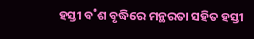ହସ୍ତୀ ବ˚ଶ ବୃଦ୍ଧିରେ ମନ୍ଥରତା ସହିତ ହସ୍ତୀ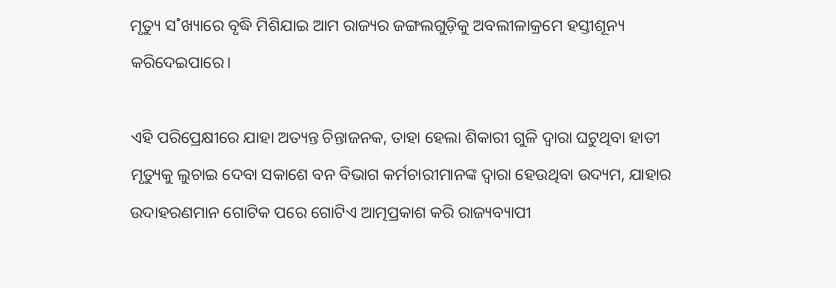ମୃତ୍ୟୁ ସ˚ଖ୍ୟାରେ ବୃଦ୍ଧି ମିଶିଯାଇ ଆମ ରାଜ୍ୟର ଜଙ୍ଗଲଗୁଡ଼ିକୁ ଅବଲୀଳାକ୍ରମେ ହସ୍ତୀଶୂନ୍ୟ କରିଦେଇପାରେ।

ଏହି ପରିପ୍ରେକ୍ଷୀରେ ଯାହା ଅତ୍ୟନ୍ତ ଚିନ୍ତାଜନକ, ତାହା ହେଲା ଶିକାରୀ ଗୁଳି ଦ୍ବାରା ଘଟୁଥିବା ହାତୀ ମୃତ୍ୟୁକୁ ଲୁଚାଇ ଦେବା ସକାଶେ ବନ ବିଭାଗ କର୍ମଚାରୀମାନଙ୍କ ଦ୍ବାରା ହେଉଥିବା ଉଦ୍ୟମ, ଯାହାର ଉଦାହରଣମାନ ଗୋଟିକ ପରେ ଗୋଟିଏ ଆତ୍ମପ୍ରକାଶ କରି ରାଜ୍ୟବ୍ୟାପୀ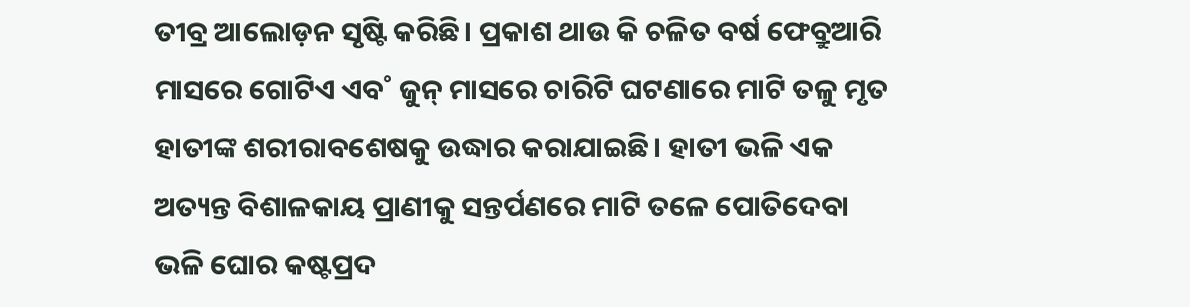ତୀବ୍ର ଆଲୋଡ଼ନ ସୃଷ୍ଟି କରିଛି। ପ୍ରକାଶ ଥାଉ କି ଚଳିତ ବର୍ଷ ଫେବ୍ରୁଆରି ମାସରେ ଗୋଟିଏ ଏବ˚ ଜୁନ୍‌ ମାସରେ ଚାରିଟି ଘଟଣାରେ ମାଟି ତଳୁ ମୃତ ହାତୀଙ୍କ ଶରୀରାବଶେଷକୁ ଉଦ୍ଧାର କରାଯାଇଛି। ହାତୀ ଭଳି ଏକ ଅତ୍ୟନ୍ତ ବିଶାଳକାୟ ପ୍ରାଣୀକୁ ସନ୍ତର୍ପଣରେ ମାଟି ତଳେ ପୋତିଦେବା ଭଳି ଘୋର କଷ୍ଟପ୍ରଦ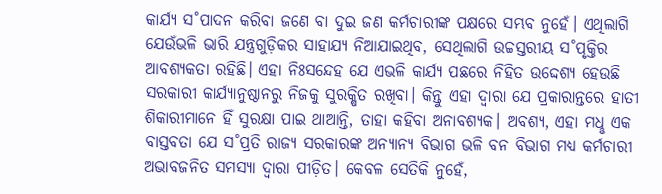କାର୍ଯ୍ୟ ସ˚ପାଦନ କରିବା ଜଣେ ବା ଦୁଇ ଜଣ କର୍ମଚାରୀଙ୍କ ପକ୍ଷରେ ସମ୍ଭବ ନୁହେଁ। ଏଥିଲାଗି ଯେଉଁଭଳି ଭାରି ଯନ୍ତ୍ରଗୁଡ଼ିକର ସାହାଯ୍ୟ ନିଆଯାଇଥିବ, ସେଥିଲାଗି ଉଚ୍ଚସ୍ତରୀୟ ସ˚ପୃକ୍ତିର ଆବଶ୍ୟକତା ରହିଛି। ଏହା ନିଃସନ୍ଦେହ ଯେ ଏଭଳି କାର୍ଯ୍ୟ ପଛରେ ନିହିତ ଉଦ୍ଦେଶ୍ୟ ହେଉଛି ସରକାରୀ କାର୍ଯ୍ୟାନୁଷ୍ଠାନରୁ ନିଜକୁ ସୁରକ୍ଷିତ ରଖିବା। କିନ୍ତୁ ଏହା ଦ୍ବାରା ଯେ ପ୍ରକାରାନ୍ତରେ ହାତୀ ଶିକାରୀମାନେ ହିଁ ସୁରକ୍ଷା ପାଇ ଥାଆନ୍ତି, ତାହା କହିବା ଅନାବଶ୍ୟକ। ଅବଶ୍ୟ, ଏହା ମଧୢ ଏକ ବାସ୍ତବତା ଯେ ସ˚ପ୍ରତି ରାଜ୍ୟ ସରକାରଙ୍କ ଅନ୍ୟାନ୍ୟ ବିଭାଗ ଭଳି ବନ ବିଭାଗ ମଧ୍ୟ କର୍ମଚାରୀ ଅଭାବଜନିତ ସମସ୍ୟା ଦ୍ବାରା ପୀଡ଼ିତ। କେବଳ ସେତିକି ନୁହେଁ,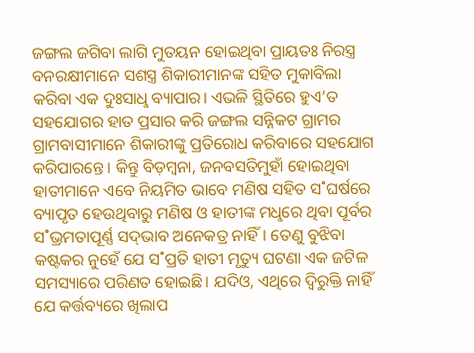ଜଙ୍ଗଲ ଜଗିବା ଲାଗି ମୁତୟନ ହୋଇଥିବା ପ୍ରାୟତଃ ନିରସ୍ତ୍ର ବନରକ୍ଷୀମାନେ ସଶସ୍ତ୍ର ଶିକାରୀମାନଙ୍କ ସହିତ ମୁକାବିଲା କରିବା ଏକ ଦୁଃସାଧୢ ବ୍ୟାପାର। ଏଭଳି ସ୍ଥିତିରେ ହୁଏ’ତ ସହଯୋଗର ହାତ ପ୍ରସାର କରି ଜଙ୍ଗଲ ସନ୍ନିକଟ ଗ୍ରାମର ଗ୍ରାମବାସୀମାନେ ଶିକାରୀଙ୍କୁ ପ୍ରତିରୋଧ କରିବାରେ ସହଯୋଗ କରିପାରନ୍ତେ। କିନ୍ତୁ ବିଡ଼ମ୍ବନା, ଜନବସତିମୁହାଁ ହୋଇଥିବା ହାତୀମାନେ ଏବେ ନିୟମିତ ଭାବେ ମଣିଷ ସହିତ ସ˚ଘର୍ଷରେ ବ୍ୟାପୃତ ହେଉଥିବାରୁ ମଣିଷ ଓ ହାତୀଙ୍କ ମଧୢରେ ଥିବା ପୂର୍ବର ସ˚ଭ୍ରମତାପୂର୍ଣ୍ଣ ସଦ୍‌ଭାବ ଅନେକତ୍ର ନାହିଁ। ତେଣୁ ବୁଝିବା କଷ୍ଟକର ନୁହେଁ ଯେ ସ˚ପ୍ରତି ହାତୀ ମୃତ୍ୟୁ ଘଟଣା ଏକ ଜଟିଳ ସମସ୍ୟାରେ ପରିଣତ ହୋଇଛି। ଯଦିଓ, ଏଥିରେ ଦ୍ବିରୁକ୍ତି ନାହିଁ ଯେ କର୍ତ୍ତବ୍ୟରେ ଖିଲାପ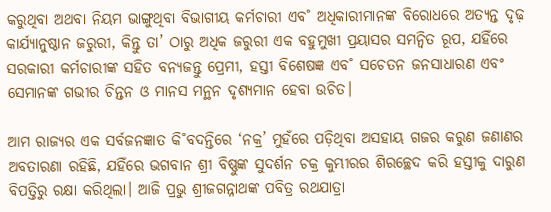କରୁଥିବା ଅଥବା ନିୟମ ଭାଙ୍ଗୁଥିବା ବିଭାଗୀୟ କର୍ମଚାରୀ ଏବ˚ ଅଧିକାରୀମାନଙ୍କ ବିରୋଧରେ ଅତ୍ୟନ୍ତ ଦୃଢ଼ କାର୍ଯ୍ୟାନୁଷ୍ଠାନ ଜରୁରୀ, କିନ୍ତୁ ତା’ ଠାରୁ ଅଧିକ ଜରୁରୀ ଏକ ବହୁମୁଖୀ ପ୍ରୟାସର ସମନ୍ବିତ ରୂପ, ଯହିଁରେ ସରକାରୀ କର୍ମଚାରୀଙ୍କ ସହିତ ବନ୍ୟଜନ୍ତୁ ପ୍ରେମୀ, ହସ୍ତୀ ବିଶେଷଜ୍ଞ ଏବ˚ ସଚେତନ ଜନସାଧାରଣ ଏବଂ ସେମାନଙ୍କ ଗଭୀର ଚିନ୍ତନ ଓ ମାନସ ମନ୍ଥନ ଦୃଶ୍ୟମାନ ହେବା ଉଚିତ।

ଆମ ରାଜ୍ୟର ଏକ ସର୍ବଜନଜ୍ଞାତ କି˚ବଦନ୍ତିରେ ‘ନକ୍ର’ ମୁହଁରେ ପଡ଼ିଥିବା ଅସହାୟ ଗଜର କରୁଣ ଜଣାଣର ଅବତାରଣା ରହିଛି, ଯହିଁରେ ଭଗବାନ ଶ୍ରୀ ବିଷ୍ଣୁଙ୍କ ସୁଦର୍ଶନ ଚକ୍ର କୁମ୍ଭୀରର ଶିରଚ୍ଛେଦ କରି ହସ୍ତୀକୁ ଦାରୁଣ ବିପତ୍ତିରୁ ରକ୍ଷା କରିଥିଲା। ଆଜି ପ୍ରଭୁ ଶ୍ରୀଜଗନ୍ନାଥଙ୍କ ପବିତ୍ର ରଥଯାତ୍ରା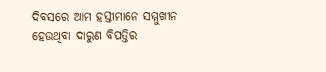ଦିବସରେ ଆମ ହସ୍ତୀମାନେ ସମ୍ମୁଖୀନ ହେଉଥିବା ଦାରୁଣ ବିପତ୍ତିର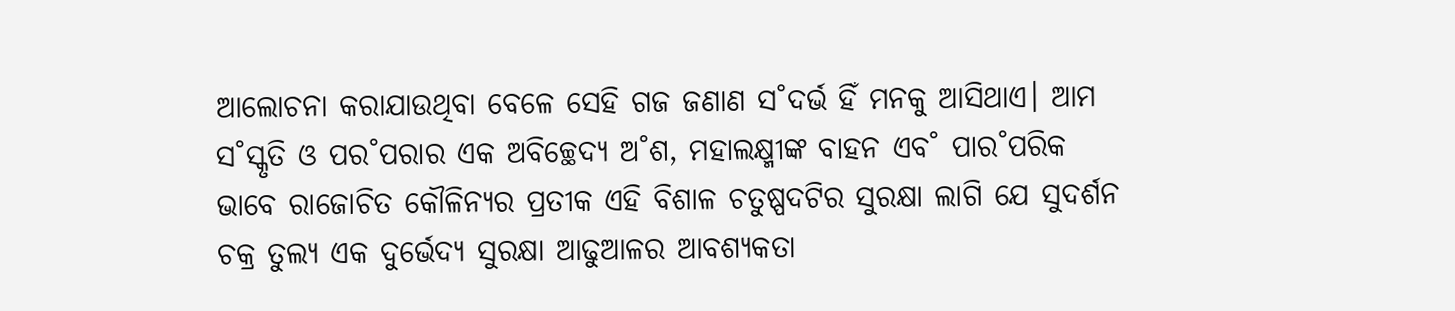ଆଲୋଚନା କରାଯାଉଥିବା ବେଳେ ସେହି ଗଜ ଜଣାଣ ସ˚ଦର୍ଭ ହିଁ ମନକୁ ଆସିଥାଏ। ଆମ ସ˚ସ୍କୃତି ଓ ପର˚ପରାର ଏକ ଅବିଚ୍ଛେଦ୍ୟ ଅ˚ଶ, ମହାଲକ୍ଷ୍ମୀଙ୍କ ବାହନ ଏବ˚ ପାର˚ପରିକ ଭାବେ ରାଜୋଚିତ କୌଳିନ୍ୟର ପ୍ରତୀକ ଏହି ବିଶାଳ ଚତୁଷ୍ପଦଟିର ସୁରକ୍ଷା ଲାଗି ଯେ ସୁଦର୍ଶନ ଚକ୍ର ତୁଲ୍ୟ ଏକ ଦୁର୍ଭେଦ୍ୟ ସୁରକ୍ଷା ଆଢୁଆଳର ଆବଶ୍ୟକତା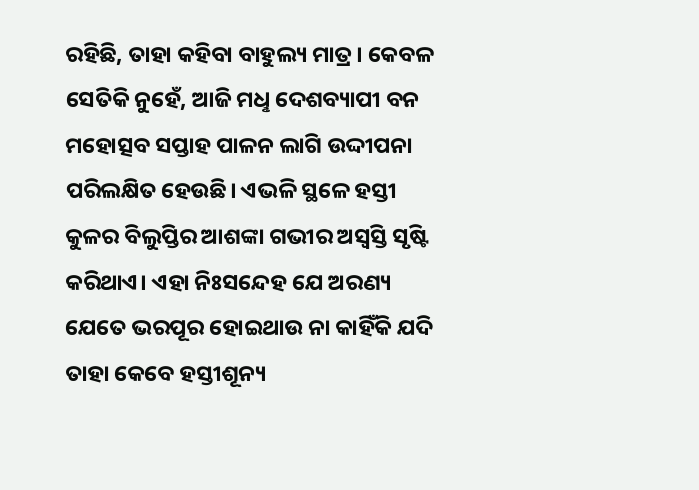ରହିଛି, ତାହା କହିବା ବାହୁଲ୍ୟ ମାତ୍ର। କେବଳ ସେତିକି ନୁହେଁ, ଆଜି ମଧୢ ଦେଶବ୍ୟାପୀ ବନ ମହୋତ୍ସବ ସପ୍ତାହ ପାଳନ ଲାଗି ଉଦ୍ଦୀପନା ପରିଲକ୍ଷିତ ହେଉଛି। ଏଭଳି ସ୍ଥଳେ ହସ୍ତୀ କୁଳର ବିଲୁପ୍ତିର ଆଶଙ୍କା ଗଭୀର ଅସ୍ବସ୍ତି ସୃଷ୍ଟି କରିଥାଏ। ଏହା ନିଃସନ୍ଦେହ ଯେ ଅରଣ୍ୟ ଯେତେ ଭରପୂର ହୋଇଥାଉ ନା କାହିଁକି ଯଦି ତାହା କେବେ ହସ୍ତୀଶୂନ୍ୟ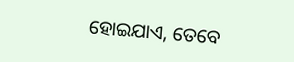ହୋଇଯାଏ, ତେବେ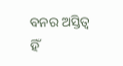ବନର ଅସ୍ତିତ୍ବ ହିଁ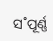ସ˚ପୂର୍ଣ୍ଣ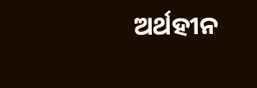ଅର୍ଥହୀନ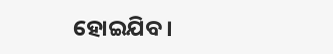ହୋଇଯିବ।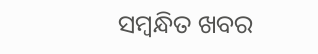ସମ୍ବନ୍ଧିତ ଖବର